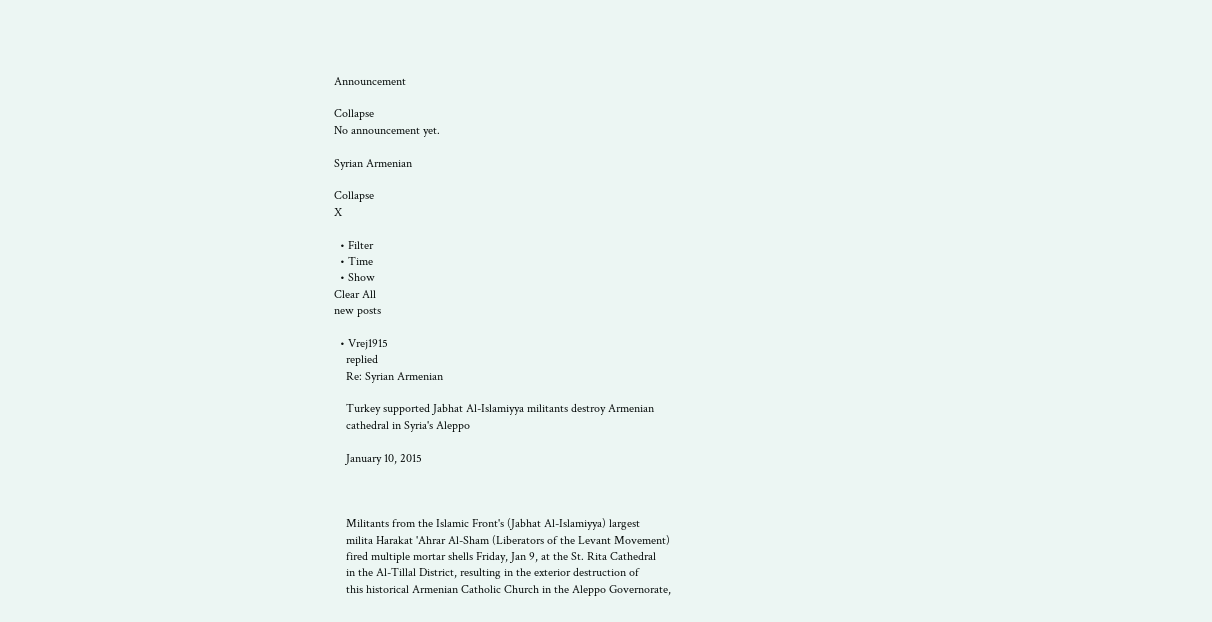Announcement

Collapse
No announcement yet.

Syrian Armenian

Collapse
X

  • Filter
  • Time
  • Show
Clear All
new posts

  • Vrej1915
    replied
    Re: Syrian Armenian

    Turkey supported Jabhat Al-Islamiyya militants destroy Armenian
    cathedral in Syria's Aleppo

    January 10, 2015



    Militants from the Islamic Front's (Jabhat Al-Islamiyya) largest
    milita Harakat 'Ahrar Al-Sham (Liberators of the Levant Movement)
    fired multiple mortar shells Friday, Jan 9, at the St. Rita Cathedral
    in the Al-Tillal District, resulting in the exterior destruction of
    this historical Armenian Catholic Church in the Aleppo Governorate,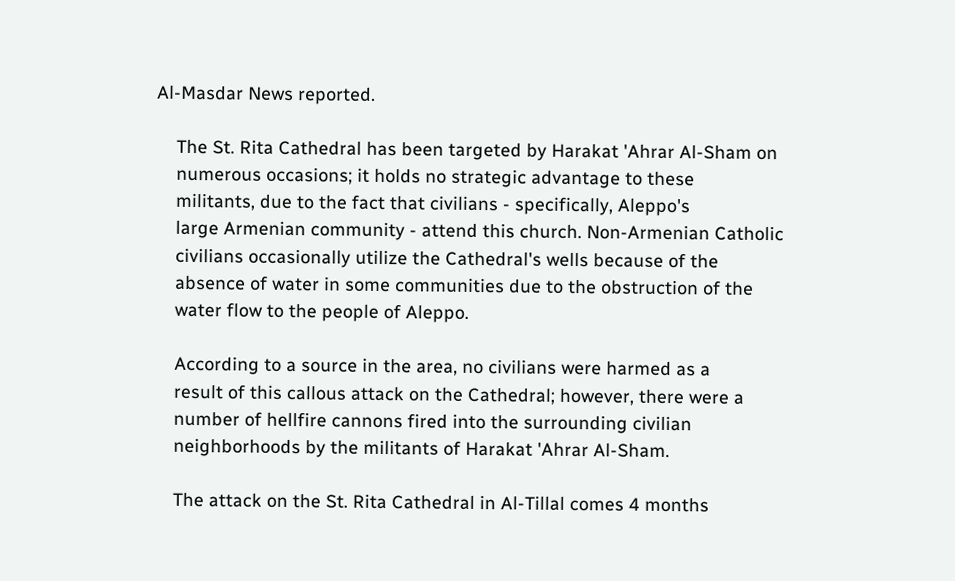Al-Masdar News reported.

    The St. Rita Cathedral has been targeted by Harakat 'Ahrar Al-Sham on
    numerous occasions; it holds no strategic advantage to these
    militants, due to the fact that civilians - specifically, Aleppo's
    large Armenian community - attend this church. Non-Armenian Catholic
    civilians occasionally utilize the Cathedral's wells because of the
    absence of water in some communities due to the obstruction of the
    water flow to the people of Aleppo.

    According to a source in the area, no civilians were harmed as a
    result of this callous attack on the Cathedral; however, there were a
    number of hellfire cannons fired into the surrounding civilian
    neighborhoods by the militants of Harakat 'Ahrar Al-Sham.

    The attack on the St. Rita Cathedral in Al-Tillal comes 4 months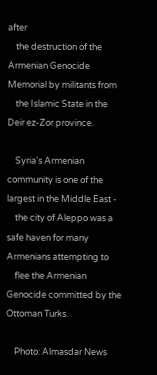after
    the destruction of the Armenian Genocide Memorial by militants from
    the Islamic State in the Deir ez-Zor province.

    Syria's Armenian community is one of the largest in the Middle East -
    the city of Aleppo was a safe haven for many Armenians attempting to
    flee the Armenian Genocide committed by the Ottoman Turks.

    Photo: Almasdar News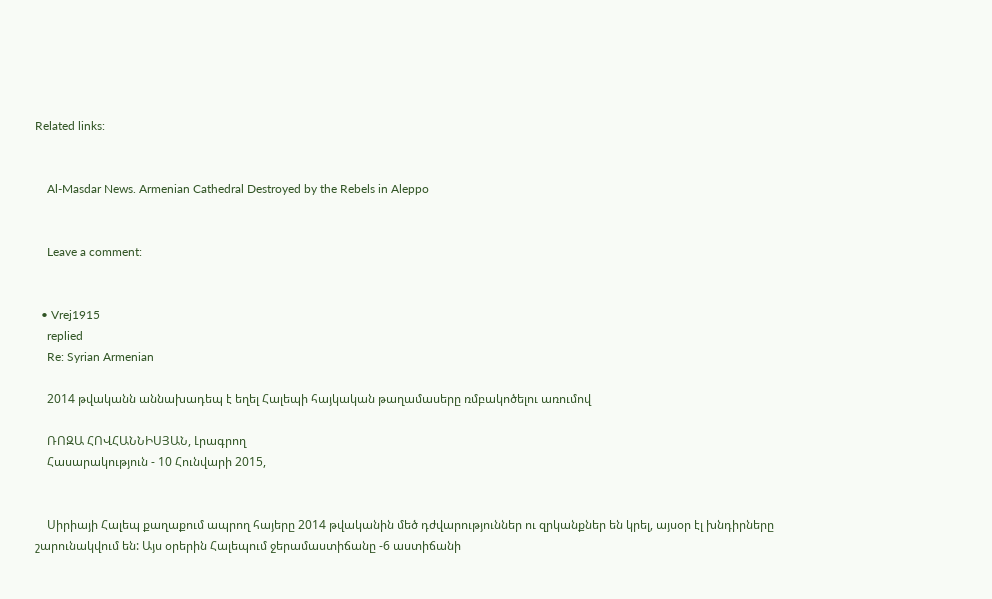Related links:


    Al-Masdar News. Armenian Cathedral Destroyed by the Rebels in Aleppo


    Leave a comment:


  • Vrej1915
    replied
    Re: Syrian Armenian

    2014 թվականն աննախադեպ է եղել Հալեպի հայկական թաղամասերը ռմբակոծելու առումով

    ՌՈԶԱ ՀՈՎՀԱՆՆԻՍՅԱՆ, Լրագրող
    Հասարակություն - 10 Հունվարի 2015,


    Սիրիայի Հալեպ քաղաքում ապրող հայերը 2014 թվականին մեծ դժվարություններ ու զրկանքներ են կրել, այսօր էլ խնդիրները շարունակվում են: Այս օրերին Հալեպում ջերամաստիճանը -6 աստիճանի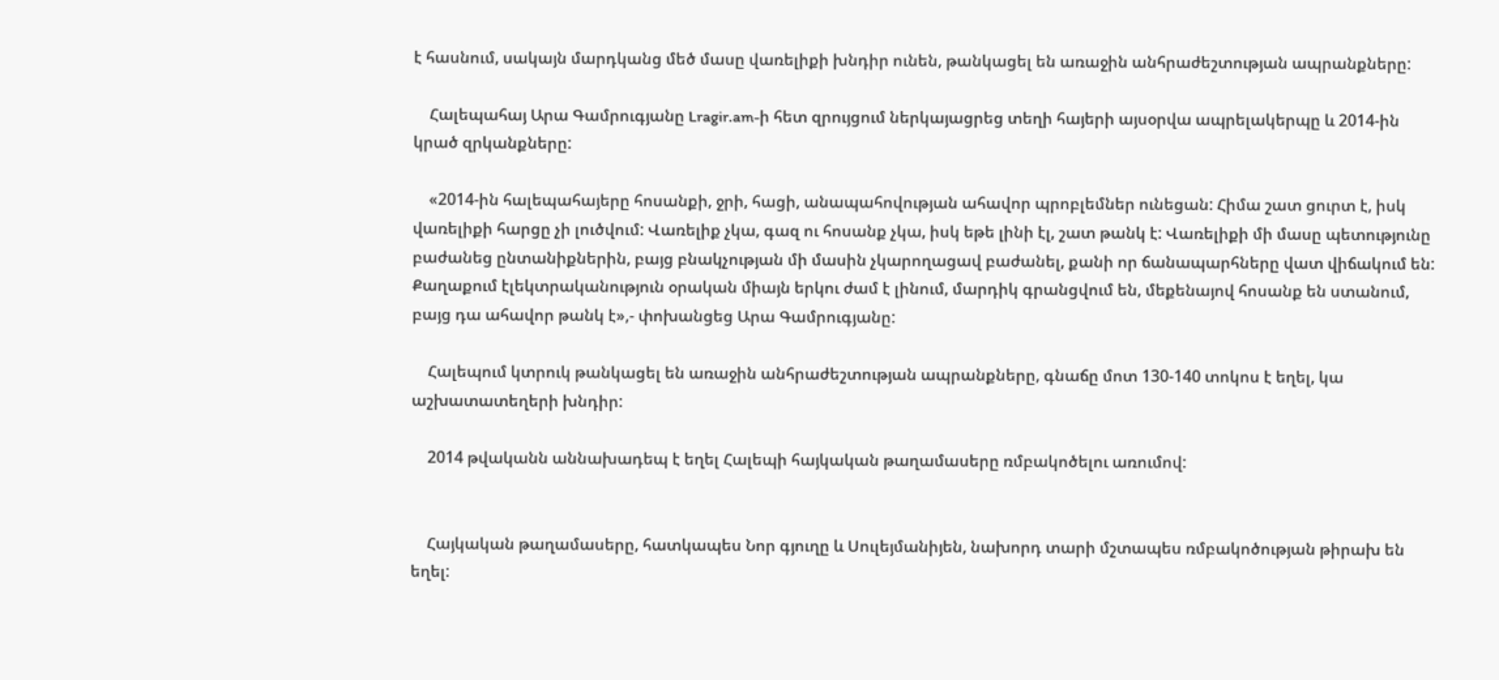է հասնում, սակայն մարդկանց մեծ մասը վառելիքի խնդիր ունեն, թանկացել են առաջին անհրաժեշտության ապրանքները:

    Հալեպահայ Արա Գամրուգյանը Lragir.am-ի հետ զրույցում ներկայացրեց տեղի հայերի այսօրվա ապրելակերպը և 2014-ին կրած զրկանքները:

    «2014-ին հալեպահայերը հոսանքի, ջրի, հացի, անապահովության ահավոր պրոբլեմներ ունեցան: Հիմա շատ ցուրտ է, իսկ վառելիքի հարցը չի լուծվում: Վառելիք չկա, գազ ու հոսանք չկա, իսկ եթե լինի էլ, շատ թանկ է: Վառելիքի մի մասը պետությունը բաժանեց ընտանիքներին, բայց բնակչության մի մասին չկարողացավ բաժանել, քանի որ ճանապարհները վատ վիճակում են: Քաղաքում էլեկտրականություն օրական միայն երկու ժամ է լինում, մարդիկ գրանցվում են, մեքենայով հոսանք են ստանում, բայց դա ահավոր թանկ է»,- փոխանցեց Արա Գամրուգյանը:

    Հալեպում կտրուկ թանկացել են առաջին անհրաժեշտության ապրանքները, գնաճը մոտ 130-140 տոկոս է եղել, կա աշխատատեղերի խնդիր:

    2014 թվականն աննախադեպ է եղել Հալեպի հայկական թաղամասերը ռմբակոծելու առումով:


    Հայկական թաղամասերը, հատկապես Նոր գյուղը և Սուլեյմանիյեն, նախորդ տարի մշտապես ռմբակոծության թիրախ են եղել: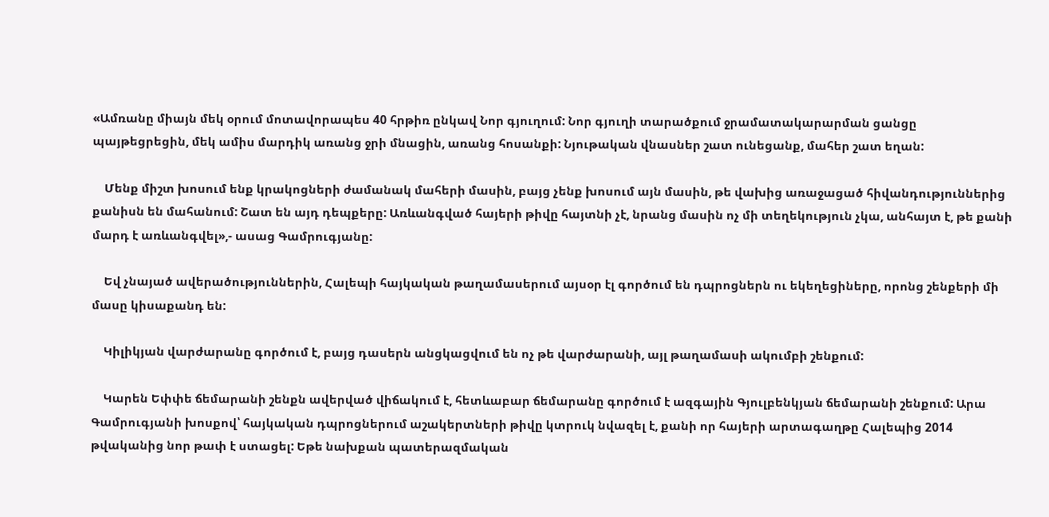«Ամռանը միայն մեկ օրում մոտավորապես 40 հրթիռ ընկավ Նոր գյուղում: Նոր գյուղի տարածքում ջրամատակարարման ցանցը պայթեցրեցին, մեկ ամիս մարդիկ առանց ջրի մնացին, առանց հոսանքի: Նյութական վնասներ շատ ունեցանք, մահեր շատ եղան:

    Մենք միշտ խոսում ենք կրակոցների ժամանակ մահերի մասին, բայց չենք խոսում այն մասին, թե վախից առաջացած հիվանդություններից քանիսն են մահանում: Շատ են այդ դեպքերը: Առևանգված հայերի թիվը հայտնի չէ, նրանց մասին ոչ մի տեղեկություն չկա, անհայտ է, թե քանի մարդ է առևանգվել»,- ասաց Գամրուգյանը:

    Եվ չնայած ավերածություններին, Հալեպի հայկական թաղամասերում այսօր էլ գործում են դպրոցներն ու եկեղեցիները, որոնց շենքերի մի մասը կիսաքանդ են:

    Կիլիկյան վարժարանը գործում է, բայց դասերն անցկացվում են ոչ թե վարժարանի, այլ թաղամասի ակումբի շենքում:

    Կարեն Եփփե ճեմարանի շենքն ավերված վիճակում է, հետևաբար ճեմարանը գործում է ազգային Գյուլբենկյան ճեմարանի շենքում: Արա Գամրուգյանի խոսքով՝ հայկական դպրոցներում աշակերտների թիվը կտրուկ նվազել է, քանի որ հայերի արտագաղթը Հալեպից 2014 թվականից նոր թափ է ստացել: Եթե նախքան պատերազմական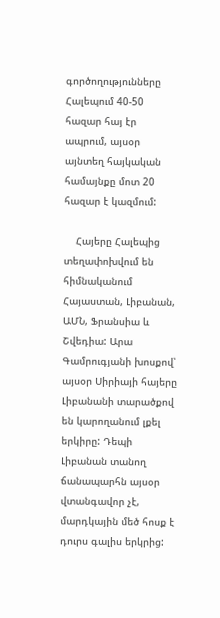գործողությունները Հալեպում 40-50 հազար հայ էր ապրում, այսօր այնտեղ հայկական համայնքը մոտ 20 հազար է կազմում:

    Հայերը Հալեպից տեղափոխվում են հիմնականում Հայաստան, Լիբանան, ԱՄՆ, Ֆրանսիա և Շվեդիա: Արա Գամրուգյանի խոսքով՝ այսօր Սիրիայի հայերը Լիբանանի տարածքով են կարողանում լքել երկիրը: Դեպի Լիբանան տանող ճանապարհն այսօր վտանգավոր չէ, մարդկային մեծ հոսք է դուրս գալիս երկրից: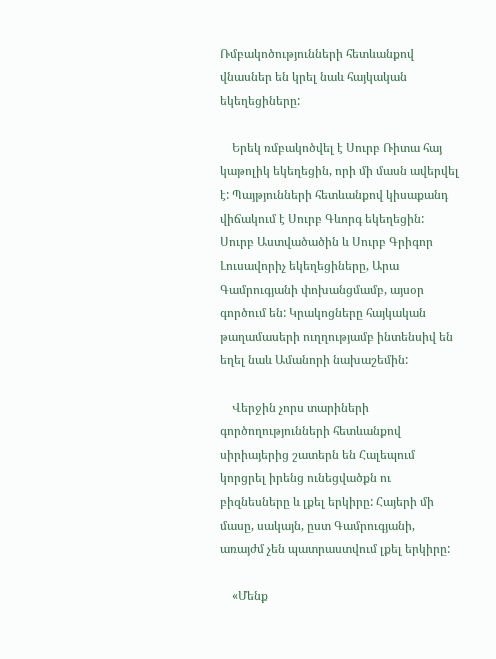Ռմբակոծությունների հետևանքով վնասներ են կրել նաև հայկական եկեղեցիները:

    Երեկ ռմբակոծվել է Սուրբ Ռիտա հայ կաթոլիկ եկեղեցին, որի մի մասն ավերվել է: Պայթյունների հետևանքով կիսաքանդ վիճակում է Սուրբ Գևորգ եկեղեցին: Սուրբ Աստվածածին և Սուրբ Գրիգոր Լուսավորիչ եկեղեցիները, Արա Գամրուգյանի փոխանցմամբ, այսօր գործում են: Կրակոցները հայկական թաղամասերի ուղղությամբ ինտենսիվ են եղել նաև Ամանորի նախաշեմին:

    Վերջին չորս տարիների գործողությունների հետևանքով սիրիայերից շատերն են Հալեպում կորցրել իրենց ունեցվածքն ու բիզնեսները և լքել երկիրը: Հայերի մի մասը, սակայն, ըստ Գամրուգյանի, առայժմ չեն պատրաստվում լքել երկիրը:

    «Մենք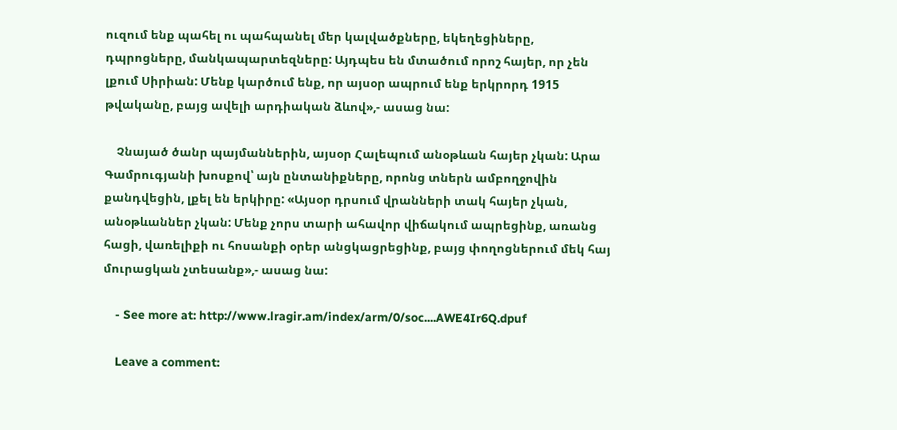ուզում ենք պահել ու պահպանել մեր կալվածքները, եկեղեցիները, դպրոցները, մանկապարտեզները: Այդպես են մտածում որոշ հայեր, որ չեն լքում Սիրիան: Մենք կարծում ենք, որ այսօր ապրում ենք երկրորդ 1915 թվականը, բայց ավելի արդիական ձևով»,- ասաց նա:

    Չնայած ծանր պայմաններին, այսօր Հալեպում անօթևան հայեր չկան: Արա Գամրուգյանի խոսքով՝ այն ընտանիքները, որոնց տներն ամբողջովին քանդվեցին, լքել են երկիրը: «Այսօր դրսում վրանների տակ հայեր չկան, անօթևաններ չկան: Մենք չորս տարի ահավոր վիճակում ապրեցինք, առանց հացի, վառելիքի ու հոսանքի օրեր անցկացրեցինք, բայց փողոցներում մեկ հայ մուրացկան չտեսանք»,- ասաց նա:

    - See more at: http://www.lragir.am/index/arm/0/soc....AWE4Ir6Q.dpuf

    Leave a comment: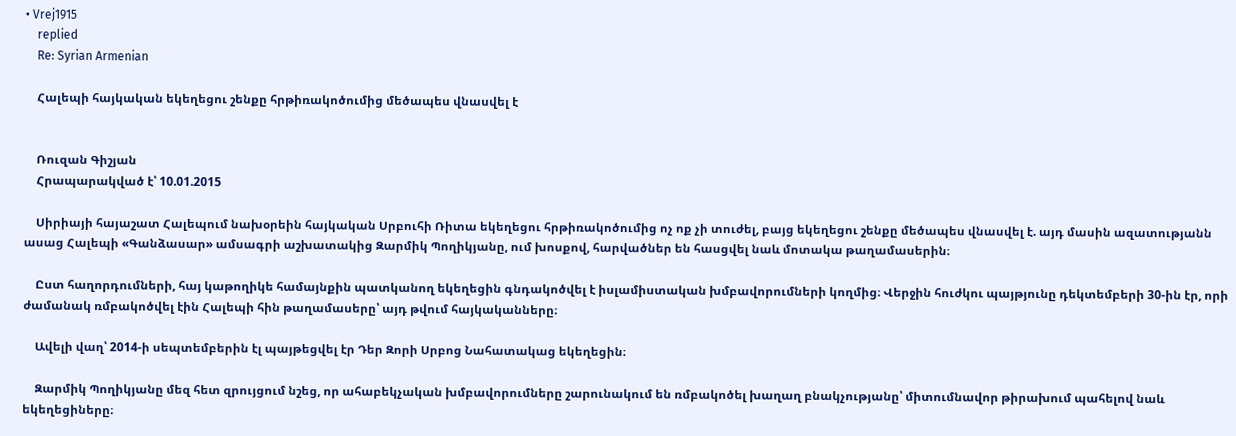• Vrej1915
    replied
    Re: Syrian Armenian

    Հալեպի հայկական եկեղեցու շենքը հրթիռակոծումից մեծապես վնասվել է


    Ռուզան Գիշյան
    Հրապարակված է՝ 10.01.2015

    Սիրիայի հայաշատ Հալեպում նախօրեին հայկական Սրբուհի Ռիտա եկեղեցու հրթիռակոծումից ոչ ոք չի տուժել, բայց եկեղեցու շենքը մեծապես վնասվել է. այդ մասին ազատությանն ասաց Հալեպի «Գանձասար» ամսագրի աշխատակից Զարմիկ Պողիկյանը, ում խոսքով, հարվածներ են հասցվել նաև մոտակա թաղամասերին։

    Ըստ հաղորդումների, հայ կաթողիկե համայնքին պատկանող եկեղեցին գնդակոծվել է իսլամիստական խմբավորումների կողմից։ Վերջին հուժկու պայթյունը դեկտեմբերի 30-ին էր, որի ժամանակ ռմբակոծվել էին Հալեպի հին թաղամասերը՝ այդ թվում հայկականները։

    Ավելի վաղ՝ 2014-ի սեպտեմբերին էլ պայթեցվել էր Դեր Զորի Սրբոց Նահատակաց եկեղեցին։

    Զարմիկ Պողիկյանը մեզ հետ զրույցում նշեց, որ ահաբեկչական խմբավորումները շարունակում են ռմբակոծել խաղաղ բնակչությանը՝ միտումնավոր թիրախում պահելով նաև եկեղեցիները։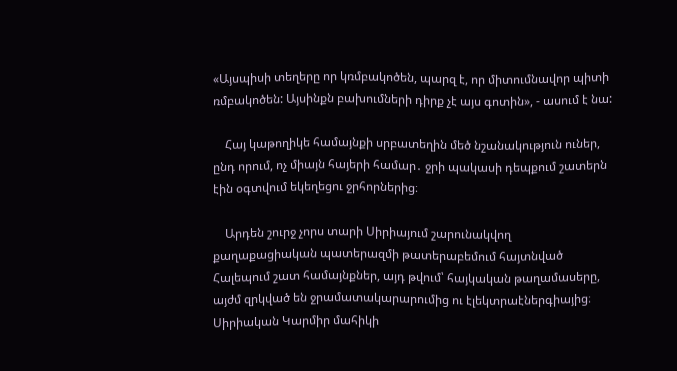«Այսպիսի տեղերը որ կռմբակոծեն, պարզ է, որ միտումնավոր պիտի ռմբակոծեն: Այսինքն բախումների դիրք չէ այս գոտին», - ասում է նա:

    Հայ կաթողիկե համայնքի սրբատեղին մեծ նշանակություն ուներ, ընդ որում, ոչ միայն հայերի համար․ ջրի պակասի դեպքում շատերն էին օգտվում եկեղեցու ջրհորներից։

    Արդեն շուրջ չորս տարի Սիրիայում շարունակվող քաղաքացիական պատերազմի թատերաբեմում հայտնված Հալեպում շատ համայնքներ, այդ թվում՝ հայկական թաղամասերը, այժմ զրկված են ջրամատակարարումից ու էլեկտրաէներգիայից։ Սիրիական Կարմիր մահիկի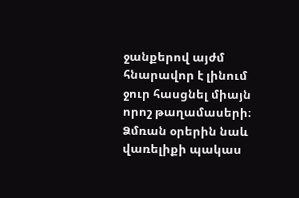ջանքերով այժմ հնարավոր է լինում ջուր հասցնել միայն որոշ թաղամասերի։ Ձմռան օրերին նաև վառելիքի պակաս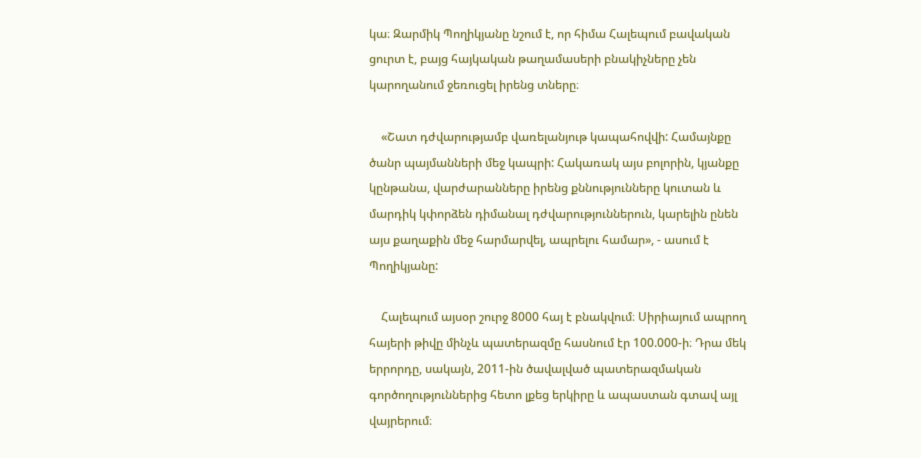կա։ Զարմիկ Պողիկյանը նշում է, որ հիմա Հալեպում բավական ցուրտ է, բայց հայկական թաղամասերի բնակիչները չեն կարողանում ջեռուցել իրենց տները։

    «Շատ դժվարությամբ վառելանյութ կապահովվի: Համայնքը ծանր պայմանների մեջ կապրի: Հակառակ այս բոլորին, կյանքը կընթանա, վարժարանները իրենց քննությունները կուտան և մարդիկ կփորձեն դիմանալ դժվարություններուն, կարելին ընեն այս քաղաքին մեջ հարմարվել, ապրելու համար», - ասում է Պողիկյանը:

    Հալեպում այսօր շուրջ 8000 հայ է բնակվում։ Սիրիայում ապրող հայերի թիվը մինչև պատերազմը հասնում էր 100.000-ի։ Դրա մեկ երրորդը, սակայն, 2011-ին ծավալված պատերազմական գործողություններից հետո լքեց երկիրը և ապաստան գտավ այլ վայրերում։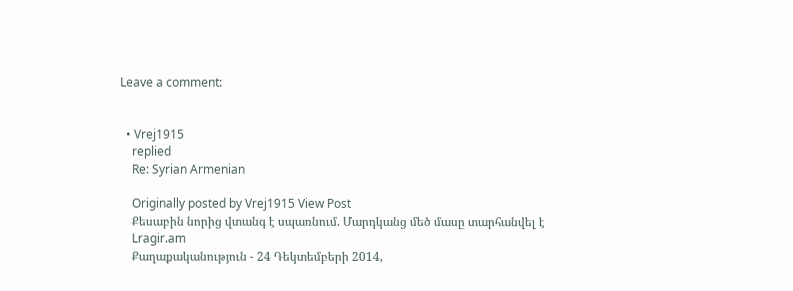Leave a comment:


  • Vrej1915
    replied
    Re: Syrian Armenian

    Originally posted by Vrej1915 View Post
    Քեսաբին նորից վտանգ է սպառնում. Մարդկանց մեծ մասը տարհանվել է
    Lragir.am
    Քաղաքականություն - 24 Դեկտեմբերի 2014,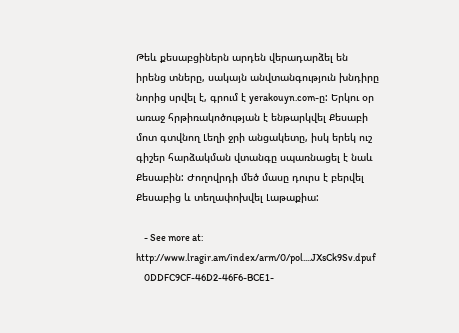Թեև քեսաբցիներն արդեն վերադարձել են իրենց տները, սակայն անվտանգություն խնդիրը նորից սրվել է, գրում է yerakouyn.com-ը: Երկու օր առաջ հրթիռակոծության է ենթարկվել Քեսաբի մոտ գտվնող Լեղի ջրի անցակետը, իսկ երեկ ուշ գիշեր հարձակման վտանգը սպառնացել է նաև Քեսաբին: Ժողովրդի մեծ մասը դուրս է բերվել Քեսաբից և տեղափոխվել Լաթաքիա:

    - See more at: http://www.lragir.am/index/arm/0/pol....JXsCk9Sv.dpuf
    0DDFC9CF-46D2-46F6-BCE1-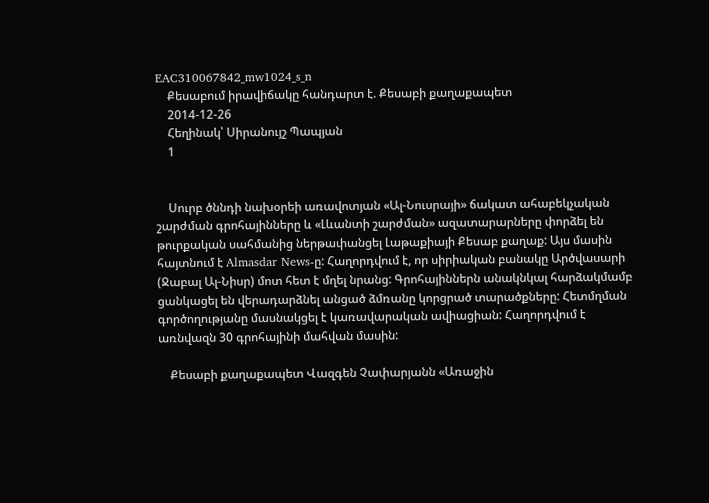EAC310067842_mw1024_s_n
    Քեսաբում իրավիճակը հանդարտ է. Քեսաբի քաղաքապետ
    2014-12-26
    Հեղինակ՝ Սիրանույշ Պապյան
    1


    Սուրբ ծննդի նախօրեի առավոտյան «Ալ-Նուսրայի» ճակատ ահաբեկչական շարժման գրոհայինները և «Լևանտի շարժման» ազատարարները փորձել են թուրքական սահմանից ներթափանցել Լաթաքիայի Քեսաբ քաղաք: Այս մասին հայտնում է Almasdar News-ը: Հաղորդվում է, որ սիրիական բանակը Արծվասարի (Ջաբալ Ալ-Նիսր) մոտ հետ է մղել նրանց: Գրոհայիններն անակնկալ հարձակմամբ ցանկացել են վերադարձնել անցած ձմռանը կորցրած տարածքները: Հետմղման գործողությանը մասնակցել է կառավարական ավիացիան: Հաղորդվում է առնվազն 30 գրոհայինի մահվան մասին:

    Քեսաբի քաղաքապետ Վազգեն Չափարյանն «Առաջին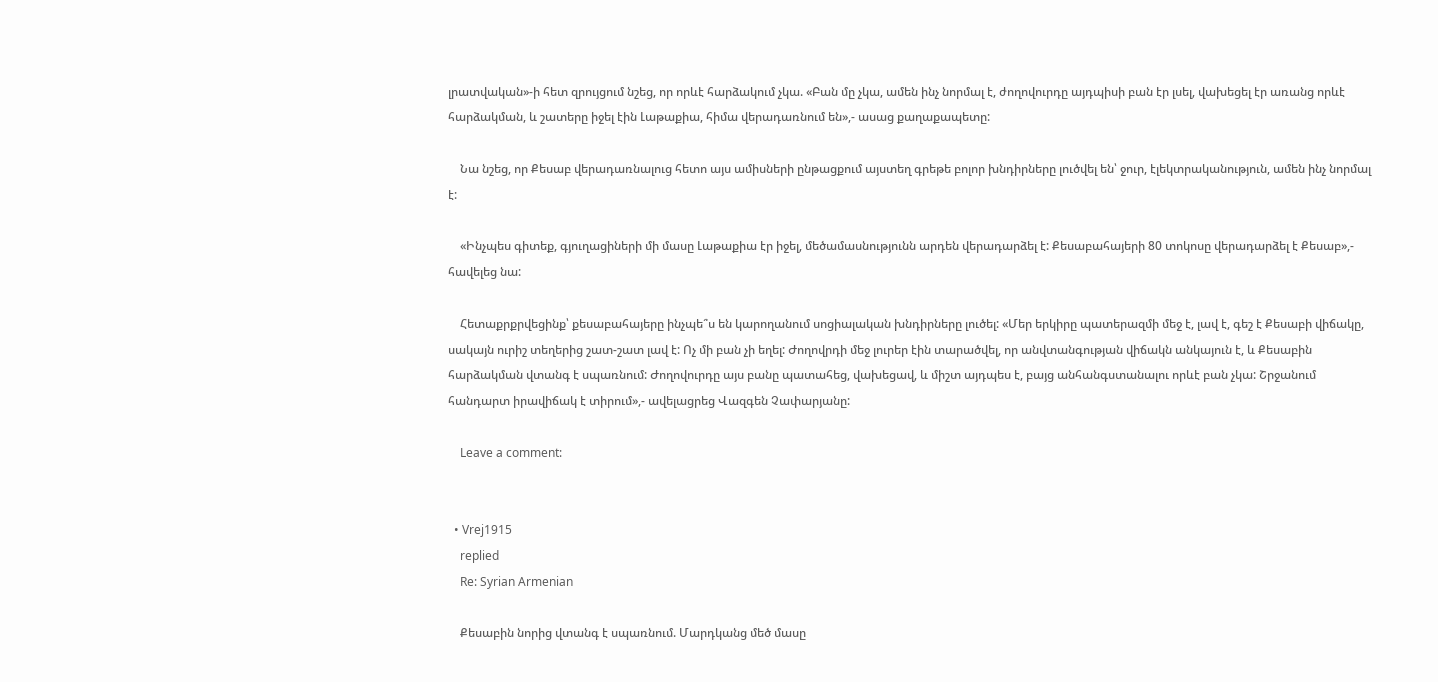լրատվական»-ի հետ զրույցում նշեց, որ որևէ հարձակում չկա. «Բան մը չկա, ամեն ինչ նորմալ է, ժողովուրդը այդպիսի բան էր լսել, վախեցել էր առանց որևէ հարձակման, և շատերը իջել էին Լաթաքիա, հիմա վերադառնում են»,- ասաց քաղաքապետը:

    Նա նշեց, որ Քեսաբ վերադառնալուց հետո այս ամիսների ընթացքում այստեղ գրեթե բոլոր խնդիրները լուծվել են՝ ջուր, էլեկտրականություն, ամեն ինչ նորմալ է:

    «Ինչպես գիտեք, գյուղացիների մի մասը Լաթաքիա էր իջել, մեծամասնությունն արդեն վերադարձել է: Քեսաբահայերի 80 տոկոսը վերադարձել է Քեսաբ»,- հավելեց նա:

    Հետաքրքրվեցինք՝ քեսաբահայերը ինչպե՞ս են կարողանում սոցիալական խնդիրները լուծել: «Մեր երկիրը պատերազմի մեջ է, լավ է, գեշ է Քեսաբի վիճակը, սակայն ուրիշ տեղերից շատ-շատ լավ է: Ոչ մի բան չի եղել: Ժողովրդի մեջ լուրեր էին տարածվել, որ անվտանգության վիճակն անկայուն է, և Քեսաբին հարձակման վտանգ է սպառնում: Ժողովուրդը այս բանը պատահեց, վախեցավ, և միշտ այդպես է, բայց անհանգստանալու որևէ բան չկա: Շրջանում հանդարտ իրավիճակ է տիրում»,- ավելացրեց Վազգեն Չափարյանը:

    Leave a comment:


  • Vrej1915
    replied
    Re: Syrian Armenian

    Քեսաբին նորից վտանգ է սպառնում. Մարդկանց մեծ մասը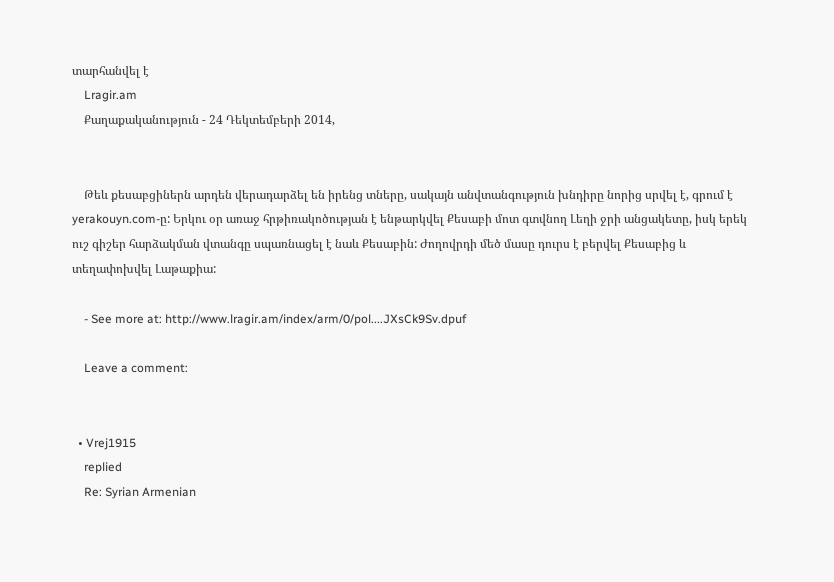տարհանվել է
    Lragir.am
    Քաղաքականություն - 24 Դեկտեմբերի 2014,


    Թեև քեսաբցիներն արդեն վերադարձել են իրենց տները, սակայն անվտանգություն խնդիրը նորից սրվել է, գրում է yerakouyn.com-ը: Երկու օր առաջ հրթիռակոծության է ենթարկվել Քեսաբի մոտ գտվնող Լեղի ջրի անցակետը, իսկ երեկ ուշ գիշեր հարձակման վտանգը սպառնացել է նաև Քեսաբին: Ժողովրդի մեծ մասը դուրս է բերվել Քեսաբից և տեղափոխվել Լաթաքիա:

    - See more at: http://www.lragir.am/index/arm/0/pol....JXsCk9Sv.dpuf

    Leave a comment:


  • Vrej1915
    replied
    Re: Syrian Armenian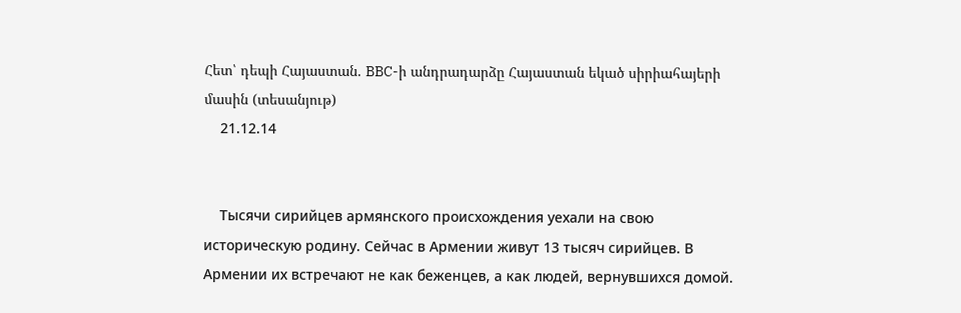Հետ՝ դեպի Հայաստան. BBC-ի անդրադարձը Հայաստան եկած սիրիահայերի մասին (տեսանյութ)
    21.12.14


    Тысячи сирийцев армянского происхождения уехали на свою историческую родину. Сейчас в Армении живут 13 тысяч сирийцев. В Армении их встречают не как беженцев, а как людей, вернувшихся домой.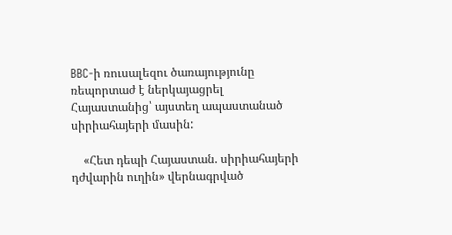BBC-ի ռուսալեզու ծառայությունը ռեպորտաժ է ներկայացրել Հայաստանից՝ այստեղ ապաստանած սիրիահայերի մասին:

    «Հետ դեպի Հայաստան. սիրիահայերի դժվարին ուղին» վերնագրված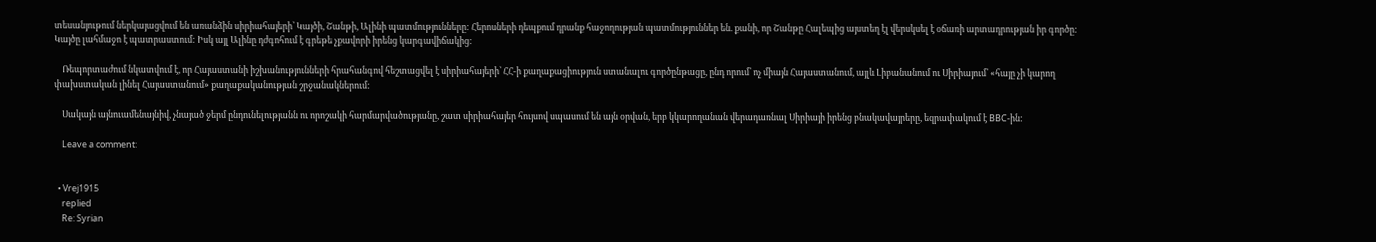տեսանյութում ներկայացվում են առանձին սիրիահայերի՝ Կայծի, Շանթի, Ալինի պատմությունները: Հերոսների դեպքում դրանք հաջողության պատմություններ են. քանի, որ Շանթը Հալեպից այստեղ էլ վերսկսել է օճառի արտադրության իր գործը: Կայծը լահմաջո է պատրաստում: Իսկ այլ Ալինը դժգոհում է գրեթե չքավորի իրենց կարգավիճակից:

    Ռեպորտաժում նկատվում է, որ Հայաստանի իշխանությունների հրահանգով հեշտացվել է սիրիահայերի՝ ՀՀ-ի քաղաքացիություն ստանալու գործընթացը, ընդ որում՝ ոչ միայն Հայաստանում, այլև Լիբանանում ու Սիրիայում՝ «հայը չի կարող փախստական լինել Հայաստանում» քաղաքականության շրջանակներում:

    Սակայն այնուամենայնիվ, չնայած ջերմ ընդունելությանն ու որոշակի հարմարվածությանը, շատ սիրիահայեր հույսով սպասում են այն օրվան, երբ կկարողանան վերադառնալ Սիրիայի իրենց բնակավայրերը, եզրափակում է BBC-ին:

    Leave a comment:


  • Vrej1915
    replied
    Re: Syrian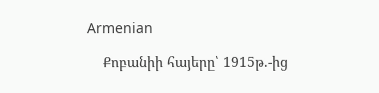Armenian

    Քոբանիի հայերը՝ 1915թ.-ից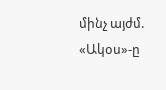մինչ այժմ. «Ակօս»-ը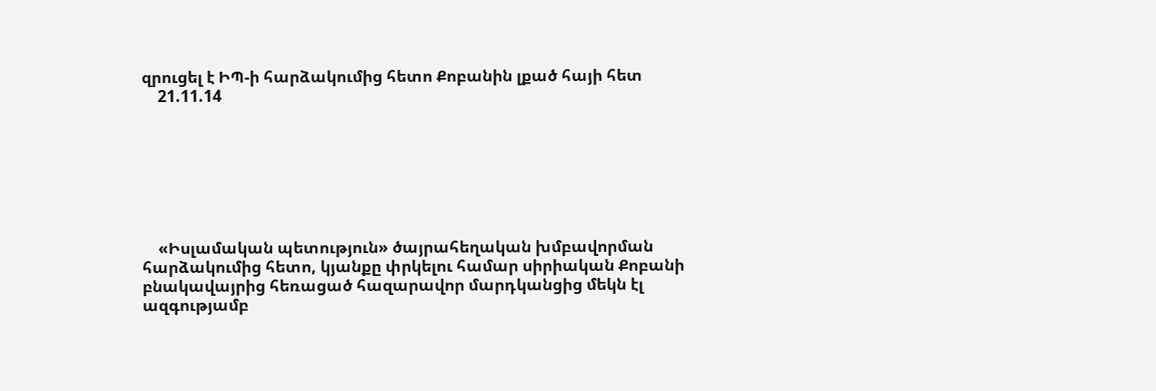զրուցել է ԻՊ-ի հարձակումից հետո Քոբանին լքած հայի հետ
    21.11.14







    «Իսլամական պետություն» ծայրահեղական խմբավորման հարձակումից հետո, կյանքը փրկելու համար սիրիական Քոբանի բնակավայրից հեռացած հազարավոր մարդկանցից մեկն էլ ազգությամբ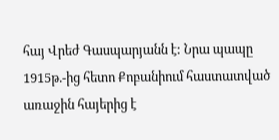հայ Վրեժ Գասպարյանն է: Նրա պապը 1915թ.-ից հետո Քոբանիում հաստատված առաջին հայերից է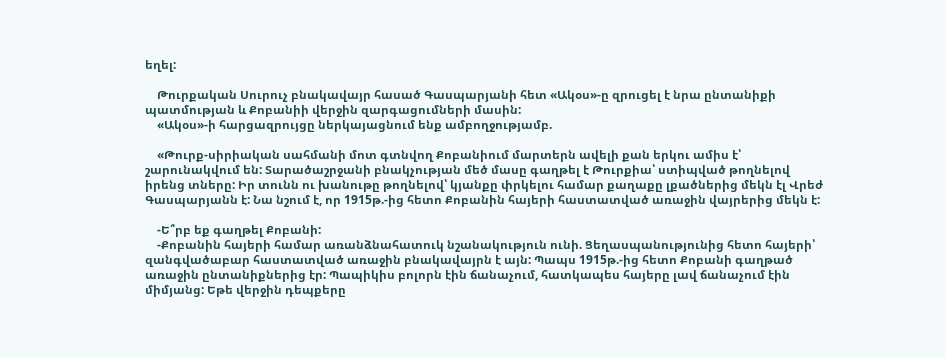եղել:

    Թուրքական Սուրուչ բնակավայր հասած Գասպարյանի հետ «Ակօս»-ը զրուցել է նրա ընտանիքի պատմության և Քոբանիի վերջին զարգացումների մասին:
    «Ակօս»-ի հարցազրույցը ներկայացնում ենք ամբողջությամբ.

    «Թուրք-սիրիական սահմանի մոտ գտնվող Քոբանիում մարտերն ավելի քան երկու ամիս է՝ շարունակվում են: Տարածաշրջանի բնակչության մեծ մասը գաղթել է Թուրքիա՝ ստիպված թողնելով իրենց տները: Իր տունն ու խանութը թողնելով՝ կյանքը փրկելու համար քաղաքը լքածներից մեկն էլ Վրեժ Գասպարյանն է: Նա նշում է, որ 1915թ.-ից հետո Քոբանին հայերի հաստատված առաջին վայրերից մեկն է:

    -Ե՞րբ եք գաղթել Քոբանի:
    -Քոբանին հայերի համար առանձնահատուկ նշանակություն ունի. Ցեղասպանությունից հետո հայերի՝ զանգվածաբար հաստատված առաջին բնակավայրն է այն: Պապս 1915թ.-ից հետո Քոբանի գաղթած առաջին ընտանիքներից էր: Պապիկիս բոլորն էին ճանաչում, հատկապես հայերը լավ ճանաչում էին միմյանց: Եթե վերջին դեպքերը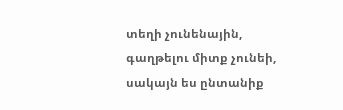տեղի չունենային, գաղթելու միտք չունեի, սակայն ես ընտանիք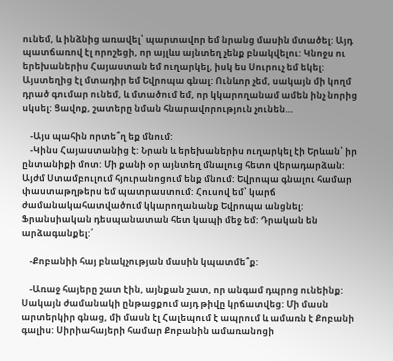ունեմ, և ինձնից առավել՝ պարտավոր եմ նրանց մասին մտածել: Այդ պատճառով էլ որոշեցի, որ այլևս այնտեղ չենք բնակվելու: Կնոջս ու երեխաներիս Հայաստան եմ ուղարկել, իսկ ես Սուրուչ եմ եկել: Այստեղից էլ մտադիր եմ Եվրոպա գնալ: Ունևոր չեմ, սակայն մի կողմ դրած գումար ունեմ, և մտածում եմ, որ կկարողանամ ամեն ինչ նորից սկսել: Ցավոք, շատերը նման հնարավորություն չունեն…

    -Այս պահին որտե՞ղ եք մնում:
    -Կինս Հայաստանից է: Նրան և երեխաներիս ուղարկել էի Երևան՝ իր ընտանիքի մոտ: Մի քանի օր այնտեղ մնալուց հետո վերադարձան: Այժմ Ստամբուլում հյուրանոցում ենք մնում: Եվրոպա գնալու համար փաստաթղթերս եմ պատրաստում: Հուսով եմ՝ կարճ ժամանակահատվածում կկարողանանք Եվրոպա անցնել: Ֆրանսիական դեսպանատան հետ կապի մեջ եմ: Դրական են արձագանքել:՛

    -Քոբանիի հայ բնակչության մասին կպատմե՞ք:

    -Առաջ հայերը շատ էին, այնքան շատ, որ անգամ դպրոց ունեինք: Սակայն ժամանակի ընթացքում այդ թիվը կրճատվեց: Մի մասն արտերկիր գնաց, մի մասն էլ Հալեպում է ապրում և ամառն է Քոբանի գալիս: Սիրիահայերի համար Քոբանին ամառանոցի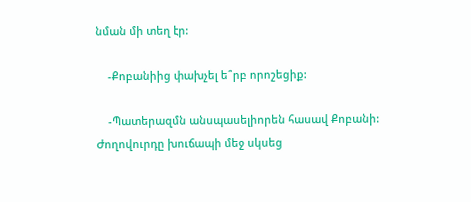նման մի տեղ էր:

    -Քոբանիից փախչել ե՞րբ որոշեցիք:

    -Պատերազմն անսպասելիորեն հասավ Քոբանի: Ժողովուրդը խուճապի մեջ սկսեց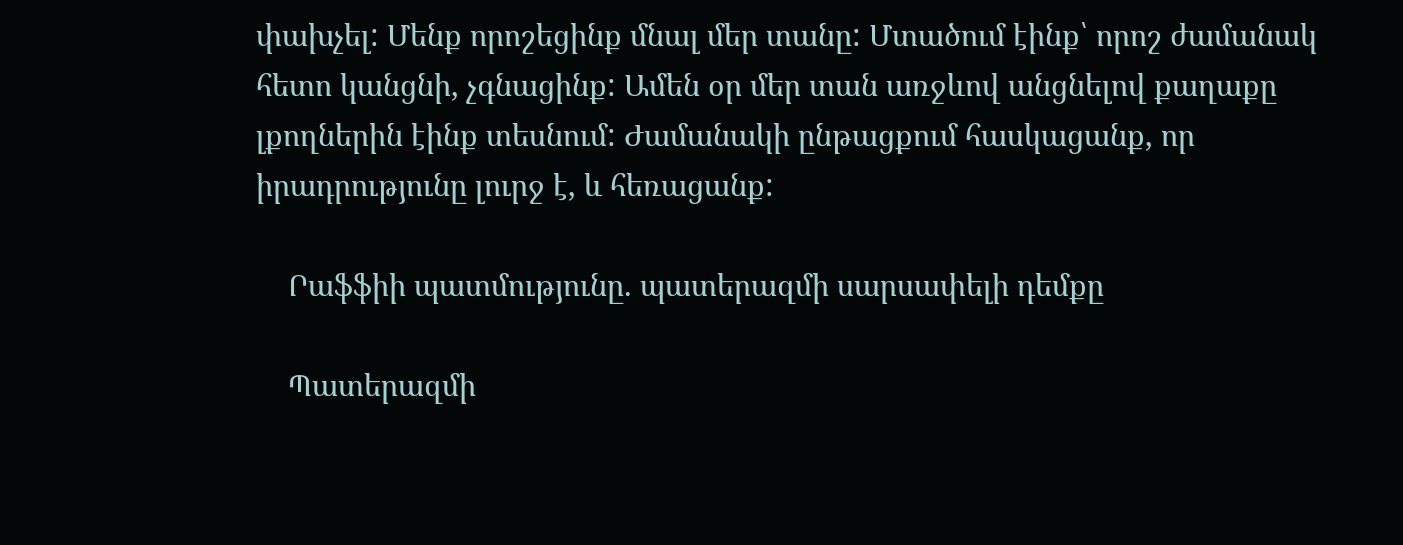փախչել: Մենք որոշեցինք մնալ մեր տանը: Մտածում էինք՝ որոշ ժամանակ հետո կանցնի, չգնացինք: Ամեն օր մեր տան առջևով անցնելով քաղաքը լքողներին էինք տեսնում: Ժամանակի ընթացքում հասկացանք, որ իրադրությունը լուրջ է, և հեռացանք:

    Րաֆֆիի պատմությունը. պատերազմի սարսափելի դեմքը

    Պատերազմի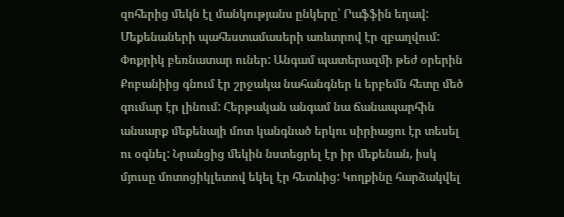զոհերից մեկն էլ մանկությանս ընկերը՝ Րաֆֆին եղավ: Մեքենաների պահեստամասերի առևտրով էր զբաղվում: Փոքրիկ բեռնատար ուներ: Անգամ պատերազմի թեժ օրերին Քոբանիից գնում էր շրջակա նահանգներ և երբեմն հետը մեծ գումար էր լինում: Հերթական անգամ նա ճանապարհին անսարք մեքենայի մոտ կանգնած երկու սիրիացու էր տեսել ու օգնել: Նրանցից մեկին նստեցրել էր իր մեքենան, իսկ մյուսը մոտոցիկլետով եկել էր հետևից: Կողքինը հարձակվել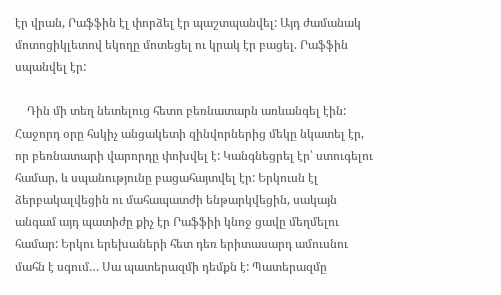էր վրան, Րաֆֆին էլ փորձել էր պաշտպանվել: Այդ ժամանակ մոտոցիկլետով եկողը մոտեցել ու կրակ էր բացել. Րաֆֆին սպանվել էր:

    Դին մի տեղ նետելուց հետո բեռնատարն առևանգել էին: Հաջորդ օրը հսկիչ անցակետի զինվորներից մեկը նկատել էր, որ բեռնատարի վարորդը փոխվել է: Կանգնեցրել էր՝ ստուգելու համար, և սպանությունը բացահայտվել էր: Երկուսն էլ ձերբակալվեցին ու մահապատժի ենթարկվեցին, սակայն անգամ այդ պատիժը քիչ էր Րաֆֆիի կնոջ ցավը մեղմելու համար: Երկու երեխաների հետ դեռ երիտասարդ ամուսնու մահն է սգում… Սա պատերազմի դեմքն է: Պատերազմը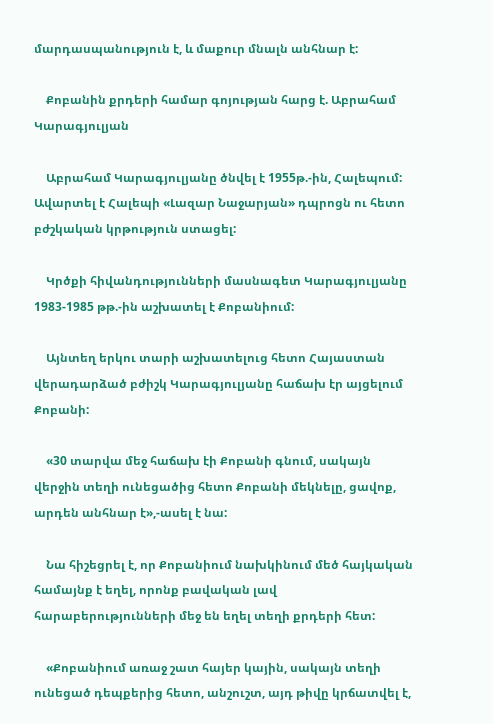մարդասպանություն է, և մաքուր մնալն անհնար է:

    Քոբանին քրդերի համար գոյության հարց է. Աբրահամ Կարագյուլյան

    Աբրահամ Կարագյուլյանը ծնվել է 1955թ.-ին, Հալեպում: Ավարտել է Հալեպի «Լազար Նաջարյան» դպրոցն ու հետո բժշկական կրթություն ստացել:

    Կրծքի հիվանդությունների մասնագետ Կարագյուլյանը 1983-1985 թթ.-ին աշխատել է Քոբանիում:

    Այնտեղ երկու տարի աշխատելուց հետո Հայաստան վերադարձած բժիշկ Կարագյուլյանը հաճախ էր այցելում Քոբանի:

    «30 տարվա մեջ հաճախ էի Քոբանի գնում, սակայն վերջին տեղի ունեցածից հետո Քոբանի մեկնելը, ցավոք, արդեն անհնար է»,-ասել է նա:

    Նա հիշեցրել է, որ Քոբանիում նախկինում մեծ հայկական համայնք է եղել, որոնք բավական լավ հարաբերությունների մեջ են եղել տեղի քրդերի հետ:

    «Քոբանիում առաջ շատ հայեր կային, սակայն տեղի ունեցած դեպքերից հետո, անշուշտ, այդ թիվը կրճատվել է,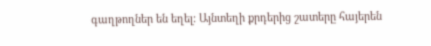գաղթողներ են եղել: Այնտեղի քրդերից շատերը հայերեն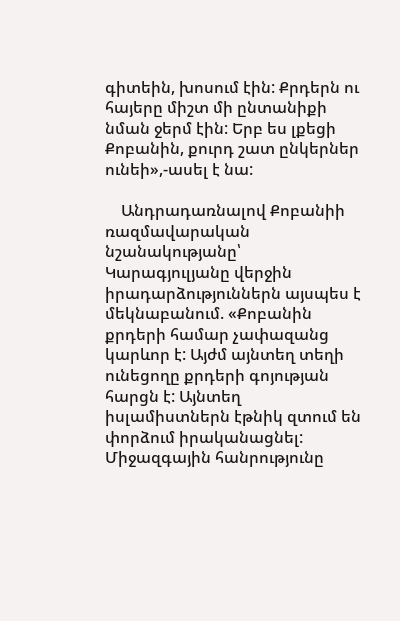գիտեին, խոսում էին: Քրդերն ու հայերը միշտ մի ընտանիքի նման ջերմ էին: Երբ ես լքեցի Քոբանին, քուրդ շատ ընկերներ ունեի»,-ասել է նա:

    Անդրադառնալով Քոբանիի ռազմավարական նշանակությանը՝ Կարագյուլյանը վերջին իրադարձություններն այսպես է մեկնաբանում. «Քոբանին քրդերի համար չափազանց կարևոր է: Այժմ այնտեղ տեղի ունեցողը քրդերի գոյության հարցն է: Այնտեղ իսլամիստներն էթնիկ զտում են փորձում իրականացնել: Միջազգային հանրությունը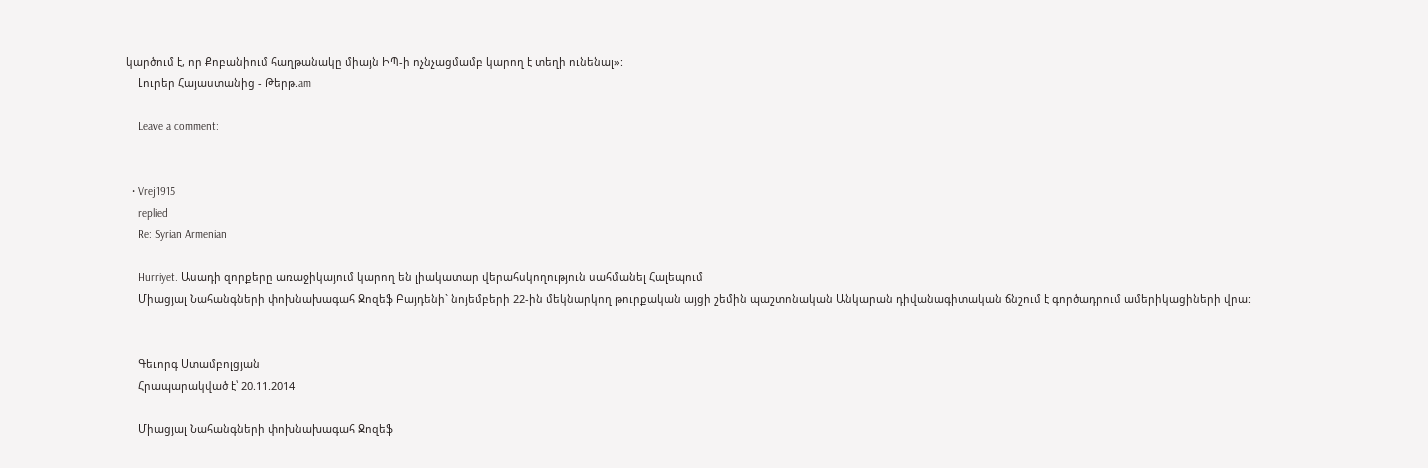կարծում է, որ Քոբանիում հաղթանակը միայն ԻՊ-ի ոչնչացմամբ կարող է տեղի ունենալ»:
    Լուրեր Հայաստանից - Թերթ.am

    Leave a comment:


  • Vrej1915
    replied
    Re: Syrian Armenian

    Hurriyet. Ասադի զորքերը առաջիկայում կարող են լիակատար վերահսկողություն սահմանել Հալեպում
    Միացյալ Նահանգների փոխնախագահ Ջոզեֆ Բայդենի` նոյեմբերի 22-ին մեկնարկող թուրքական այցի շեմին պաշտոնական Անկարան դիվանագիտական ճնշում է գործադրում ամերիկացիների վրա:


    Գեւորգ Ստամբոլցյան
    Հրապարակված է՝ 20.11.2014

    Միացյալ Նահանգների փոխնախագահ Ջոզեֆ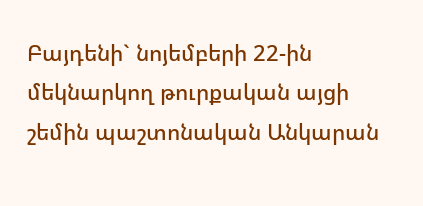Բայդենի` նոյեմբերի 22-ին մեկնարկող թուրքական այցի շեմին պաշտոնական Անկարան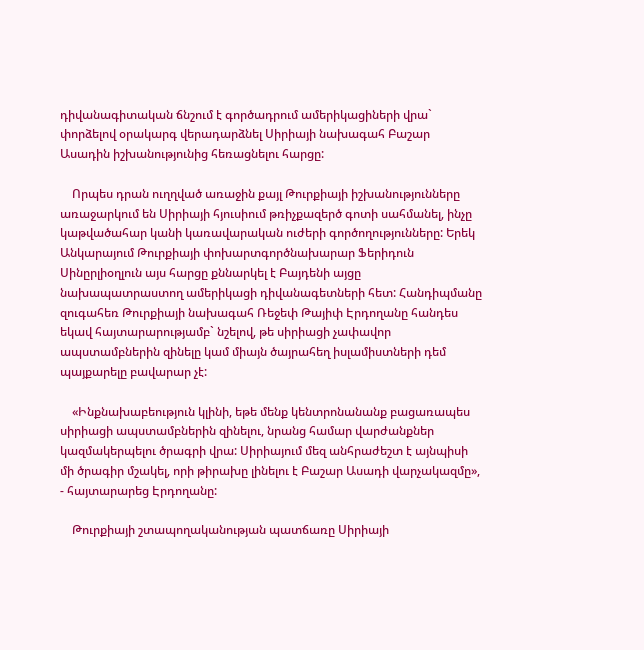դիվանագիտական ճնշում է գործադրում ամերիկացիների վրա` փորձելով օրակարգ վերադարձնել Սիրիայի նախագահ Բաշար Ասադին իշխանությունից հեռացնելու հարցը:

    Որպես դրան ուղղված առաջին քայլ Թուրքիայի իշխանությունները առաջարկում են Սիրիայի հյուսիում թռիչքազերծ գոտի սահմանել, ինչը կաթվածահար կանի կառավարական ուժերի գործողությունները: Երեկ Անկարայում Թուրքիայի փոխարտգործնախարար Ֆերիդուն Սինըրլիօղլուն այս հարցը քննարկել է Բայդենի այցը նախապատրաստող ամերիկացի դիվանագետների հետ: Հանդիպմանը զուգահեռ Թուրքիայի նախագահ Ռեջեփ Թայիփ Էրդողանը հանդես եկավ հայտարարությամբ` նշելով, թե սիրիացի չափավոր ապստամբներին զինելը կամ միայն ծայրահեղ իսլամիստների դեմ պայքարելը բավարար չէ:

    «Ինքնախաբեություն կլինի, եթե մենք կենտրոնանանք բացառապես սիրիացի ապստամբներին զինելու, նրանց համար վարժանքներ կազմակերպելու ծրագրի վրա: Սիրիայում մեզ անհրաժեշտ է այնպիսի մի ծրագիր մշակել, որի թիրախը լինելու է Բաշար Ասադի վարչակազմը», - հայտարարեց Էրդողանը:

    Թուրքիայի շտապողականության պատճառը Սիրիայի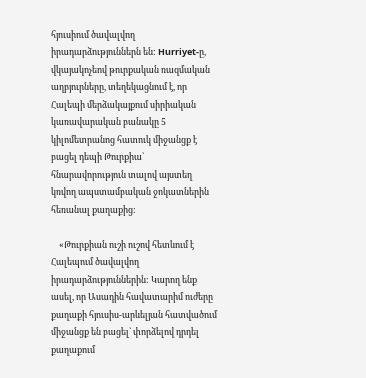հյուսիում ծավալվող իրադարձություններն են: Hurriyet-ը, վկայակոչեով թուրքական ռազմական աղբյուրները, տեղեկացնում է, որ Հալեպի մերձակայքում սիրիական կառավարական բանակը 5 կիլոմետրանոց հատուկ միջանցք է բացել դեպի Թուրքիա` հնարավորություն տալով այստեղ կռվող ապստամբական ջոկատներին հեռանալ քաղաքից:

    «Թուրքիան ուշի ուշով հետևում է Հալեպում ծավալվող իրադարձություններին: Կարող ենք ասել, որ Ասադին հավատարիմ ուժերը քաղաքի հյուսիս-արևելյան հատվածում միջանցք են բացել` փորձելով դրդել քաղաքում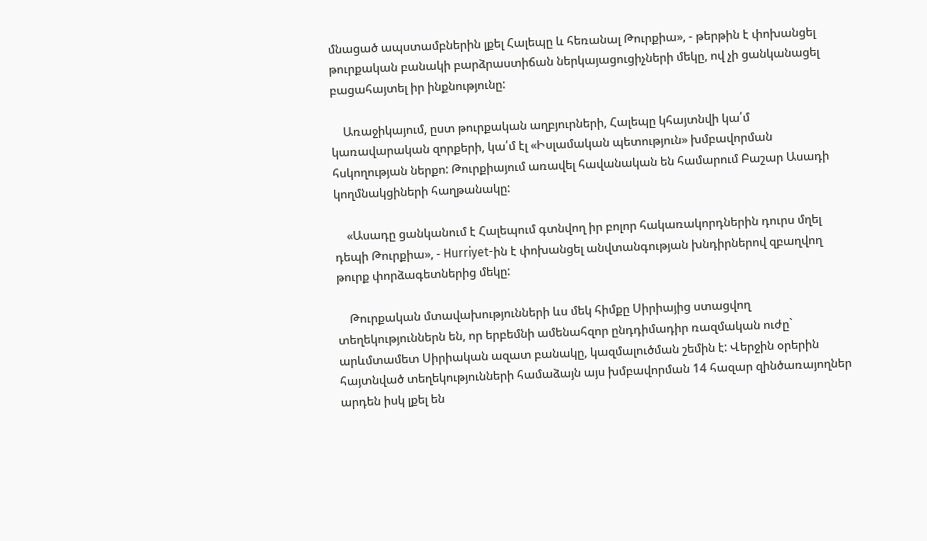մնացած ապստամբներին լքել Հալեպը և հեռանալ Թուրքիա», - թերթին է փոխանցել թուրքական բանակի բարձրաստիճան ներկայացուցիչների մեկը, ով չի ցանկանացել բացահայտել իր ինքնությունը:

    Առաջիկայում, ըստ թուրքական աղբյուրների, Հալեպը կհայտնվի կա՛մ կառավարական զորքերի, կա՛մ էլ «Իսլամական պետություն» խմբավորման հսկողության ներքո: Թուրքիայում առավել հավանական են համարում Բաշար Ասադի կողմնակցիների հաղթանակը:

    «Ասադը ցանկանում է Հալեպում գտնվող իր բոլոր հակառակորդներին դուրս մղել դեպի Թուրքիա», - Hurriyet-ին է փոխանցել անվտանգության խնդիրներով զբաղվող թուրք փորձագետներից մեկը:

    Թուրքական մտավախությունների ևս մեկ հիմքը Սիրիայից ստացվող տեղեկություններն են, որ երբեմնի ամենահզոր ընդդիմադիր ռազմական ուժը` արևմտամետ Սիրիական ազատ բանակը, կազմալուծման շեմին է: Վերջին օրերին հայտնված տեղեկությունների համաձայն այս խմբավորման 14 հազար զինծառայողներ արդեն իսկ լքել են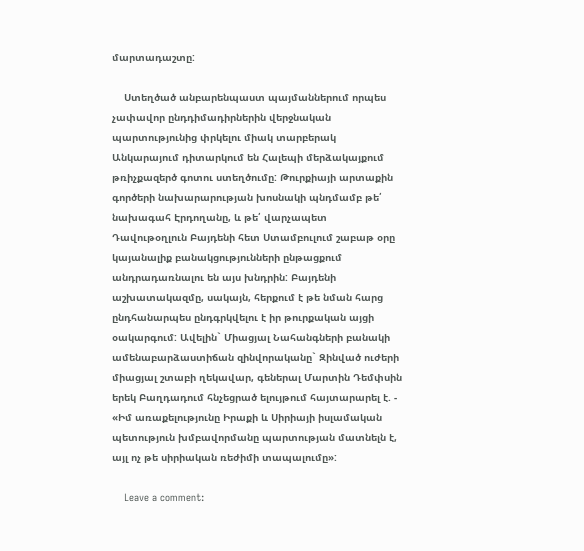մարտադաշտը:

    Ստեղծած անբարենպաստ պայմաններում որպես չափավոր ընդդիմադիրներին վերջնական պարտությունից փրկելու միակ տարբերակ Անկարայում դիտարկում են Հալեպի մերձակայքում թռիչքազերծ գոտու ստեղծումը: Թուրքիայի արտաքին գործերի նախարարության խոսնակի պնդմամբ թե՛ նախագահ Էրդողանը, և թե՛ վարչապետ Դավութօղլուն Բայդենի հետ Ստամբուլում շաբաթ օրը կայանալիք բանակցությունների ընթացքում անդրադառնալու են այս խնդրին: Բայդենի աշխատակազմը, սակայն, հերքում է թե նման հարց ընդհանարպես ընդգրկվելու է իր թուրքական այցի օակարգում: Ավելին` Միացյալ Նահանգների բանակի ամենաբարձաստիճան զինվորականը` Զինված ուժերի միացյալ շտաբի ղեկավար, գեներալ Մարտին Դեմփսին երեկ Բաղդադում հնչեցրած ելույթում հայտարարել է. - «Իմ առաքելությունը Իրաքի և Սիրիայի իսլամական պետություն խմբավորմանը պարտության մատնելն է, այլ ոչ թե սիրիական ռեժիմի տապալումը»:

    Leave a comment: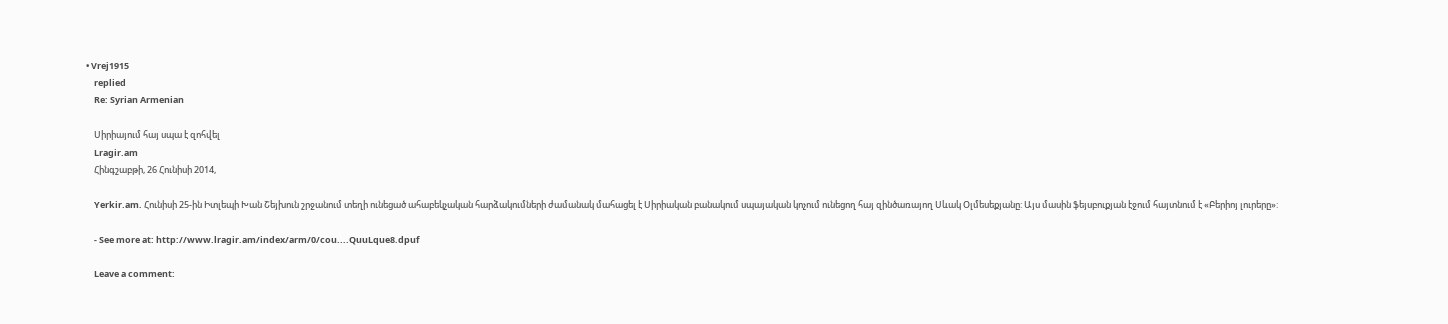• Vrej1915
    replied
    Re: Syrian Armenian

    Սիրիայում հայ սպա է զոհվել
    Lragir.am
    Հինգշաբթի, 26 Հունիսի 2014,

    Yerkir.am. Հունիսի 25-ին Իտլեպի Խան Շեյխուն շրջանում տեղի ունեցած ահաբեկչական հարձակումների ժամանակ մահացել է Սիրիական բանակում սպայական կոչում ունեցող հայ զինծառայող Սևակ Օլմեսեքյանը: Այս մասին ֆեյսբուքյան էջում հայտնում է «Բերիոյ լուրերը»:

    - See more at: http://www.lragir.am/index/arm/0/cou....QuuLque8.dpuf

    Leave a comment: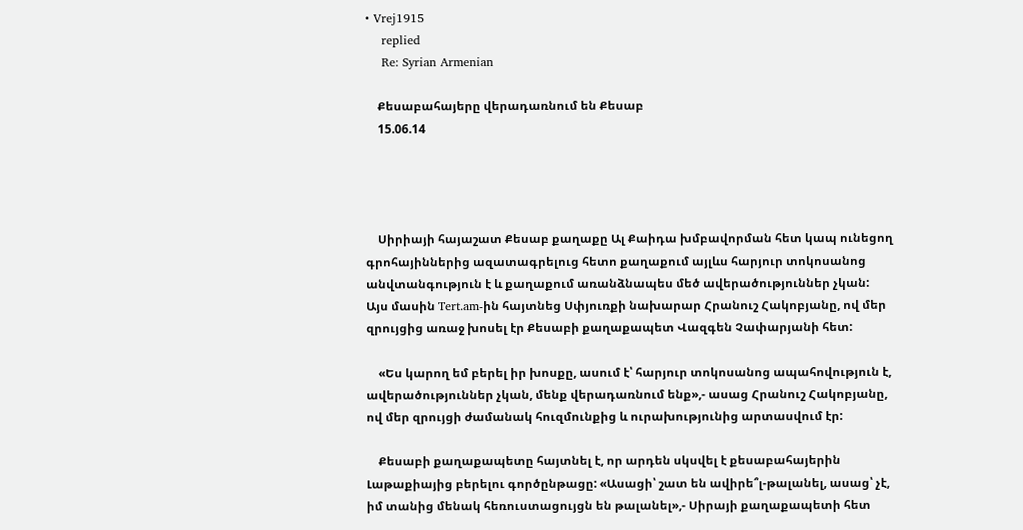• Vrej1915
    replied
    Re: Syrian Armenian

    Քեսաբահայերը վերադառնում են Քեսաբ
    15.06.14




    Սիրիայի հայաշատ Քեսաբ քաղաքը Ալ Քաիդա խմբավորման հետ կապ ունեցող գրոհայիններից ազատագրելուց հետո քաղաքում այլևս հարյուր տոկոսանոց անվտանգություն է և քաղաքում առանձնապես մեծ ավերածություններ չկան: Այս մասին Tert.am-ին հայտնեց Սփյուռքի նախարար Հրանուշ Հակոբյանը, ով մեր զրույցից առաջ խոսել էր Քեսաբի քաղաքապետ Վազգեն Չափարյանի հետ:

    «Ես կարող եմ բերել իր խոսքը, ասում է՝ հարյուր տոկոսանոց ապահովություն է, ավերածություններ չկան, մենք վերադառնում ենք»,- ասաց Հրանուշ Հակոբյանը, ով մեր զրույցի ժամանակ հուզմունքից և ուրախությունից արտասվում էր:

    Քեսաբի քաղաքապետը հայտնել է, որ արդեն սկսվել է քեսաբահայերին Լաթաքիայից բերելու գործընթացը: «Ասացի՝ շատ են ավիրե՞լ-թալանել, ասաց՝ չէ, իմ տանից մենակ հեռուստացույցն են թալանել»,- Սիրայի քաղաքապետի հետ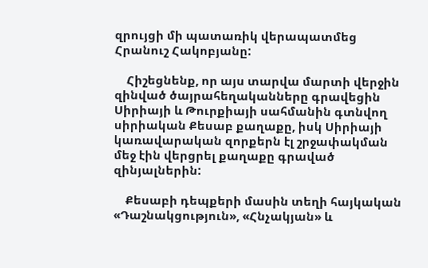զրույցի մի պատառիկ վերապատմեց Հրանուշ Հակոբյանը:

    Հիշեցնենք, որ այս տարվա մարտի վերջին զինված ծայրահեղականները գրավեցին Սիրիայի և Թուրքիայի սահմանին գտնվող սիրիական Քեսաբ քաղաքը, իսկ Սիրիայի կառավարական զորքերն էլ շրջափակման մեջ էին վերցրել քաղաքը գրաված զինյալներին:

    Քեսաբի դեպքերի մասին տեղի հայկական «Դաշնակցություն», «Հնչակյան» և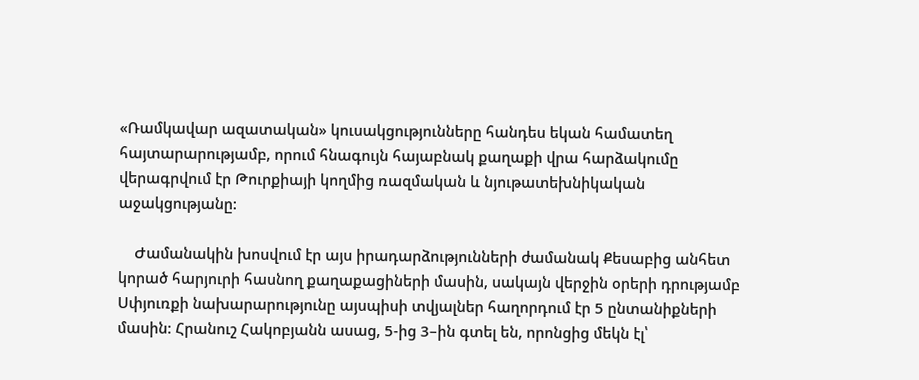«Ռամկավար ազատական» կուսակցությունները հանդես եկան համատեղ հայտարարությամբ, որում հնագույն հայաբնակ քաղաքի վրա հարձակումը վերագրվում էր Թուրքիայի կողմից ռազմական և նյութատեխնիկական աջակցությանը:

    Ժամանակին խոսվում էր այս իրադարձությունների ժամանակ Քեսաբից անհետ կորած հարյուրի հասնող քաղաքացիների մասին, սակայն վերջին օրերի դրությամբ Սփյուռքի նախարարությունը այսպիսի տվյալներ հաղորդում էր 5 ընտանիքների մասին: Հրանուշ Հակոբյանն ասաց, 5-ից 3–ին գտել են, որոնցից մեկն էլ՝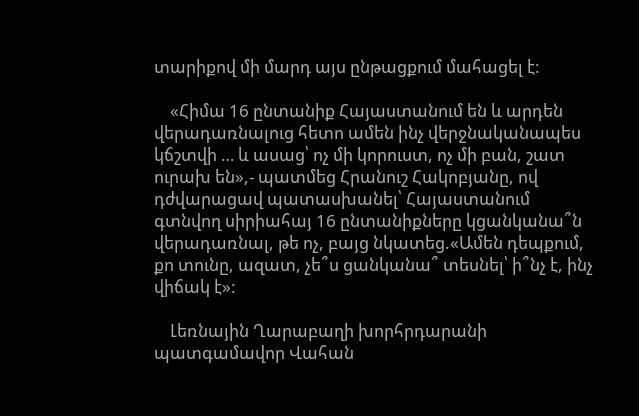տարիքով մի մարդ այս ընթացքում մահացել է:

    «Հիմա 16 ընտանիք Հայաստանում են և արդեն վերադառնալուց հետո ամեն ինչ վերջնականապես կճշտվի … և ասաց՝ ոչ մի կորուստ, ոչ մի բան, շատ ուրախ են»,- պատմեց Հրանուշ Հակոբյանը, ով դժվարացավ պատասխանել՝ Հայաստանում գտնվող սիրիահայ 16 ընտանիքները կցանկանա՞ն վերադառնալ, թե ոչ, բայց նկատեց.«Ամեն դեպքում, քո տունը, ազատ, չե՞ս ցանկանա՞ տեսնել՝ ի՞նչ է, ինչ վիճակ է»:

    Լեռնային Ղարաբաղի խորհրդարանի պատգամավոր Վահան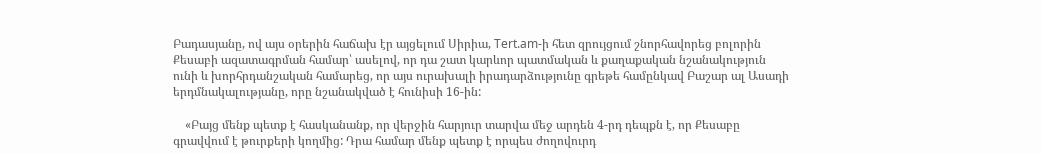Բադասյանը, ով այս օրերին հաճախ էր այցելում Սիրիա, Tert.am-ի հետ զրույցում շնորհավորեց բոլորին Քեսաբի ազատագրման համար՝ ասելով, որ դա շատ կարևոր պատմական և քաղաքական նշանակություն ունի և խորհրդանշական համարեց, որ այս ուրախալի իրադարձությունը գրեթե համընկավ Բաշար ալ Ասադի երդմնակալությանը, որը նշանակված է հունիսի 16-ին:

    «Բայց մենք պետք է հասկանանք, որ վերջին հարյուր տարվա մեջ արդեն 4-րդ դեպքն է, որ Քեսաբը գրավվում է թուրքերի կողմից: Դրա համար մենք պետք է որպես ժողովուրդ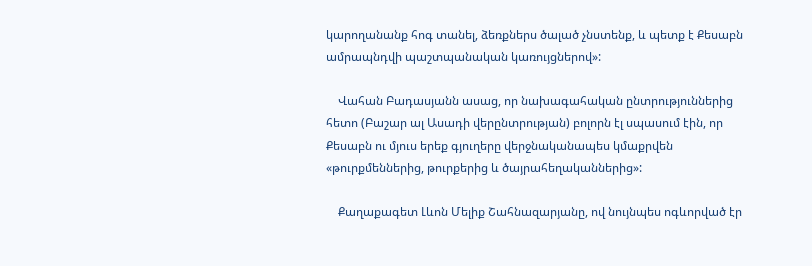կարողանանք հոգ տանել, ձեռքներս ծալած չնստենք, և պետք է Քեսաբն ամրապնդվի պաշտպանական կառույցներով»:

    Վահան Բադասյանն ասաց, որ նախագահական ընտրություններից հետո (Բաշար ալ Ասադի վերընտրության) բոլորն էլ սպասում էին, որ Քեսաբն ու մյուս երեք գյուղերը վերջնականապես կմաքրվեն «թուրքմեններից, թուրքերից և ծայրահեղականներից»:

    Քաղաքագետ Լևոն Մելիք Շահնազարյանը, ով նույնպես ոգևորված էր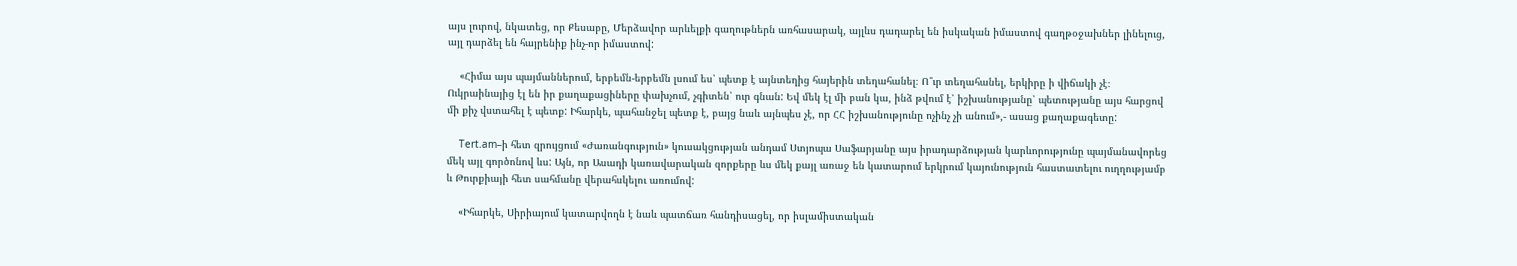այս լուրով, նկատեց, որ Քեսաբը, Մերձավոր արևելքի գաղութներն առհասարակ, այլևս դադարել են իսկական իմաստով գաղթօջախներ լինելուց, այլ դարձել են հայրենիք ինչ-որ իմաստով:

    «Հիմա այս պայմաններում, երբեմն-երբեմն լսում ես՝ պետք է այնտեղից հայերին տեղահանել։ Ո՞ւր տեղահանել, երկիրը ի վիճակի չէ։ Ուկրաինայից էլ են իր քաղաքացիները փախչում, չգիտեն՝ ուր գնան: Եվ մեկ էլ մի բան կա, ինձ թվում է՝ իշխանությանը՝ պետությանը այս հարցով մի քիչ վստահել է պետք: Իհարկե, պահանջել պետք է, բայց նաև այնպես չէ, որ ՀՀ իշխանությունը ոչինչ չի անում»,- ասաց քաղաքագետը:

    Tert.am–ի հետ զրույցում «Ժառանգություն» կուսակցության անդամ Ստյոպա Սաֆարյանը այս իրադարձության կարևորությունը պայմանավորեց մեկ այլ գործոնով ևս: Այն, որ Ասադի կառավարական զորքերը ևս մեկ քայլ առաջ են կատարում երկրում կայունություն հաստատելու ուղղությամբ և Թուրքիայի հետ սահմանը վերահսկելու առումով:

    «Իհարկե, Սիրիայում կատարվողն է նաև պատճառ հանդիսացել, որ իսլամիստական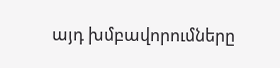այդ խմբավորումները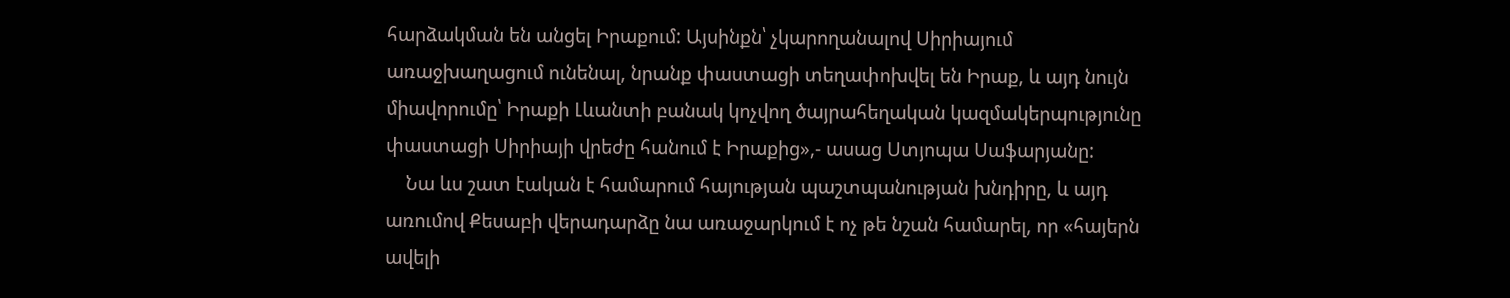հարձակման են անցել Իրաքում: Այսինքն՝ չկարողանալով Սիրիայում առաջխաղացում ունենալ, նրանք փաստացի տեղափոխվել են Իրաք, և այդ նույն միավորումը՝ Իրաքի Լևանտի բանակ կոչվող ծայրահեղական կազմակերպությունը փաստացի Սիրիայի վրեժը հանում է Իրաքից»,- ասաց Ստյոպա Սաֆարյանը:
    Նա ևս շատ էական է համարում հայության պաշտպանության խնդիրը, և այդ առումով Քեսաբի վերադարձը նա առաջարկում է ոչ թե նշան համարել, որ «հայերն ավելի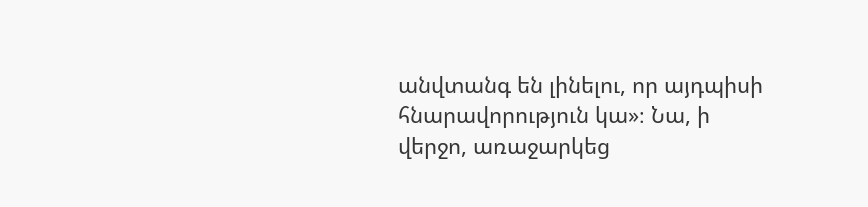անվտանգ են լինելու, որ այդպիսի հնարավորություն կա»։ Նա, ի վերջո, առաջարկեց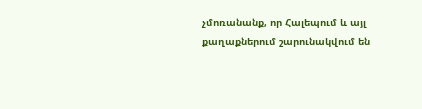չմոռանանք, որ Հալեպում և այլ քաղաքներում շարունակվում են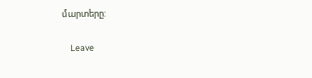մարտերը:

    Leave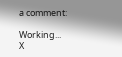a comment:

Working...
X